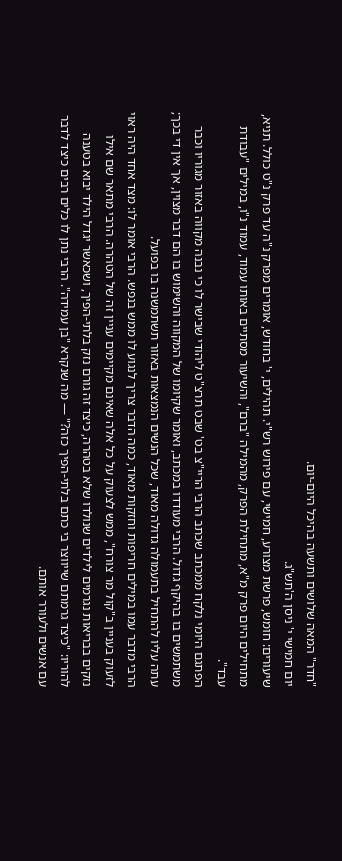"חדר" המאה שלושים ותשעה בהיכל היום-יום.
יום חמישי י' ניסן ה'תש"ג.
שיעורים: חומש, פרשת מצורע, חמישי, עם פירוש רש"י. תהילים, י' בחודש, אומרים מפרק נ"ה עד פרק נ"ט כולל. תניא, מתחילים היום פרק מ"א, מתחילת הפרק, מהמילה "ברם", והשיעור מסתיים באותו עמוד, עמוד נ"ו, במילים "עבודת עבד".
הפתגם היומי נלקח ממכתב שכתב הרבי הריי"צ בט' שבט תרצ"ט ליהודי שבישר לו כי נבנה מקווה באזור מגוריו וכבר משתמשים בו בהיקף גדול. הרבי מעודדו במכתב, ואומר שקיומו של המקווה והשימוש בו הם דבר מצוין, אך אין די בכך; עתה עליו להתחיל בתעמולה גדולה מאוד, שכל הנשים הנמצאות באזור תשתמשנה בו בפועל.
הרבי מדבר עמו במילים חריפות וחזקות מאוד, כמה הדבר צריך לנגוע לו ממש בנפש. הרבי אומר לו: מצד אחד היה ראוי לזעוק בעניין ב"קול מר צורח", ממש לצעוק על כל אלה שאינם מקיימים עניין זה של הטהרה. הרבי מתאר שם אילו נזקים בבריאות נגרמים לילדים שנולדו שלא בטהרה, כיצד זה גורם נזק בלתי-הפיך, ושכאשר יגדל הילד יבוא בטענה להוריו: "כיצד גרמתם שייווצר בי כתם בלתי-הפיך כזה?" — מה שנקרא "בן עמידה". הרבי נתן לו כלים רבים כיצד לדבר עם אנשים ולעורר אותם.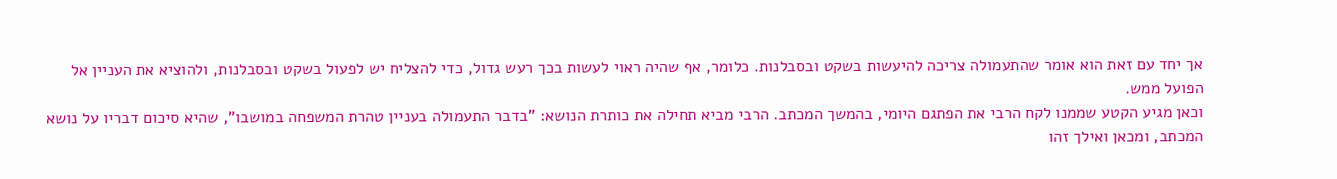אך יחד עם זאת הוא אומר שהתעמולה צריכה להיעשות בשקט ובסבלנות. כלומר, אף שהיה ראוי לעשות בכך רעש גדול, כדי להצליח יש לפעול בשקט ובסבלנות, ולהוציא את העניין אל הפועל ממש.
וכאן מגיע הקטע שממנו לקח הרבי את הפתגם היומי, בהמשך המכתב. הרבי מביא תחילה את כותרת הנושא: "בדבר התעמולה בעניין טהרת המשפחה במושבו", שהיא סיכום דבריו על נושא המכתב, ומכאן ואילך זהו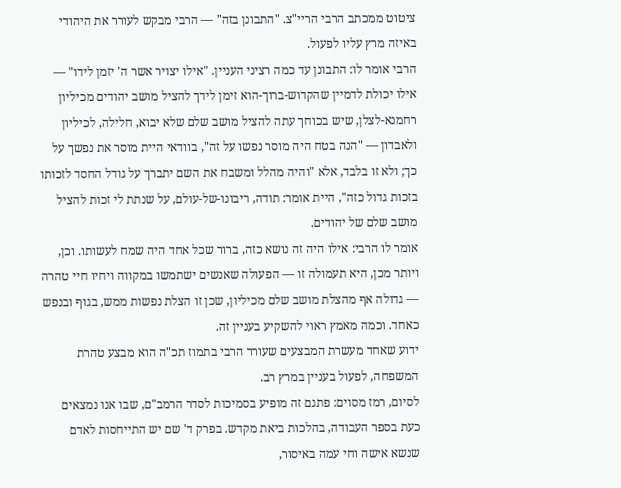ציטוט ממכתב הרבי הריי"צ. "התבונן בזה" — הרבי מבקש לעורר את היהודי באיזה מרץ עליו לפעול.
הרבי אומר לו: התבונן עד כמה רציני העניין. "אילו יצויר אשר ה' יזמן לידו" — אילו יכולת לדמיין שהקדוש-ברוך-הוא זימן לידך להציל מושב יהודים מכיליון רחמנא-לצלן, שיש בכוחך עתה להציל מושב שלם שלא יבוא, חלילה, לכיליון ולאבדון — "הנה בטח היה מוסר נפשו על זה", בוודאי היית מוסר את נפשך על כך; ולא זו בלבד, אלא "והיה מהלל ומשבח את השם יתברך על גודל החסד לזכותו בזכות גדול כזה", היית אומר: תודה, ריבונו-של-עולם, על שנתת לי זכות להציל מושב שלם של יהודים.
אומר לו הרבי: אילו היה זה נושא כזה, ברור שכל אחד היה שמח לעשותו. וכן, ויותר מכן, היא תעמולה זו — הפעולה שאנשים ישתמשו במקווה ויחיו חיי טהרה — גדולה אף מהצלת מושב שלם מכיליון, שכן זו הצלת נפשות ממש, בגוף ובנפש כאחד. וכמה מאמץ ראוי להשקיע בעניין זה.
ידוע שאחד מעשרת המבצעים שעורר הרבי בתמוז תכ"ה הוא מבצע טהרת המשפחה, לפעול בעניין במרץ רב.
לסיום, רמז מסוים: פתגם זה מופיע בסמיכות לסדר הרמב"ם, שבו אנו נמצאים כעת בספר העבודה, בהלכות ביאת מקדש. בפרק ד' שם יש התייחסות לאדם שנשא אישה וחי עמה באיסור,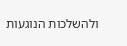ולהשלכות הנוגעות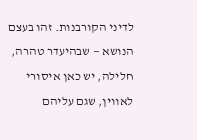לדיני הקורבנות. זהו בעצם הנושא — שבהיעדר טהרה, חלילה, יש כאן איסורי לאווין, שגם עליהם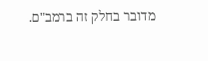מדובר בחלק זה ברמב"ם.